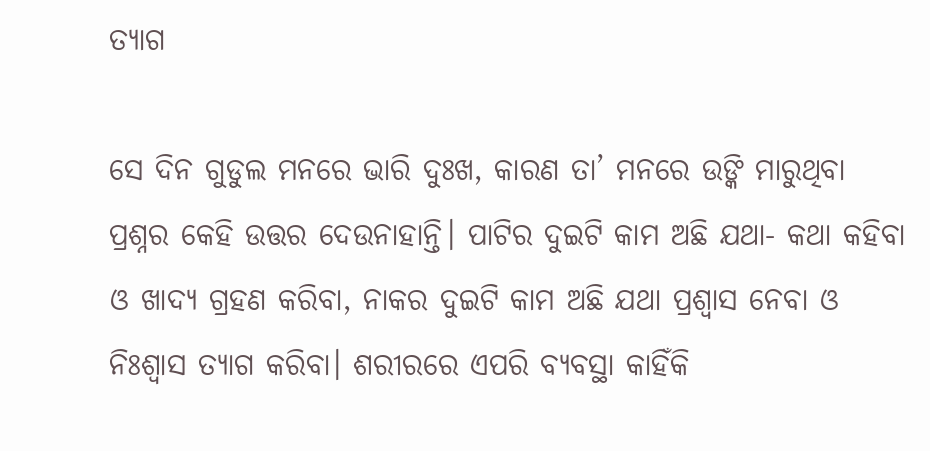ତ୍ୟାଗ

ସେ ଦିନ ଗୁଡୁଲ ମନରେ ଭାରି ଦୁଃଖ, କାରଣ ତା’ ମନରେ ଉଙ୍କି ମାରୁଥିବା ପ୍ରଶ୍ନର କେହି ଉତ୍ତର ଦେଉନାହାନ୍ତି। ପାଟିର ଦୁଇଟି କାମ ଅଛି ଯଥା- କଥା କହିବା ଓ ଖାଦ୍ୟ ଗ୍ରହଣ କରିବା, ନାକର ଦୁଇଟି କାମ ଅଛି ଯଥା ପ୍ରଶ୍ୱାସ ନେବା ଓ ନିଃଶ୍ୱାସ ତ୍ୟାଗ କରିବା। ଶରୀରରେ ଏପରି ବ୍ୟବସ୍ଥା କାହିଁକି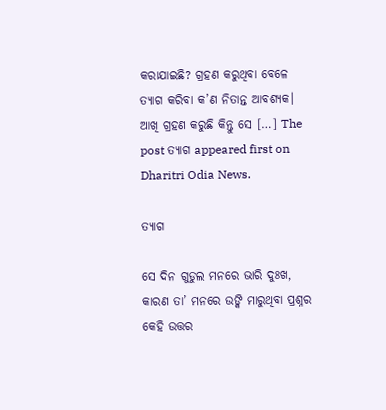କରାଯାଇଛି? ଗ୍ରହଣ କରୁଥିବା ବେଳେ ତ୍ୟାଗ କରିବା କ’ଣ ନିତାନ୍ତ ଆବଶ୍ୟକ। ଆଖି ଗ୍ରହଣ କରୁଛି କିନ୍ତୁ ସେ […] The post ତ୍ୟାଗ appeared first on Dharitri Odia News.

ତ୍ୟାଗ

ସେ ଦିନ ଗୁଡୁଲ ମନରେ ଭାରି ଦୁଃଖ, କାରଣ ତା’ ମନରେ ଉଙ୍କି ମାରୁଥିବା ପ୍ରଶ୍ନର କେହି ଉତ୍ତର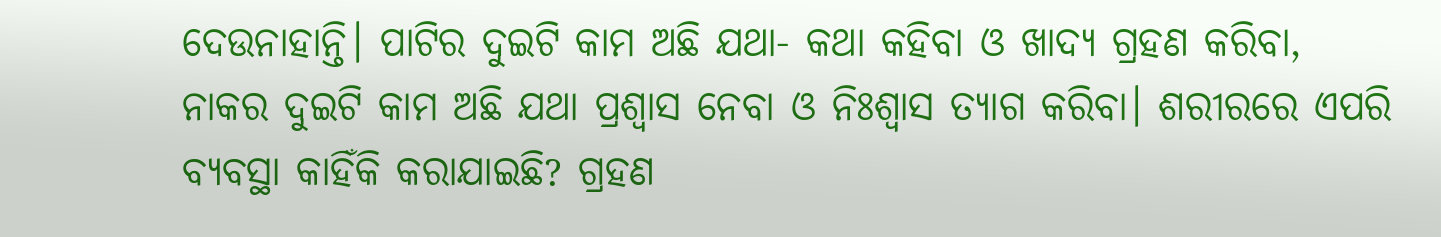ଦେଉନାହାନ୍ତି। ପାଟିର ଦୁଇଟି କାମ ଅଛି ଯଥା- କଥା କହିବା ଓ ଖାଦ୍ୟ ଗ୍ରହଣ କରିବା, ନାକର ଦୁଇଟି କାମ ଅଛି ଯଥା ପ୍ରଶ୍ୱାସ ନେବା ଓ ନିଃଶ୍ୱାସ ତ୍ୟାଗ କରିବା। ଶରୀରରେ ଏପରି ବ୍ୟବସ୍ଥା କାହିଁକି କରାଯାଇଛି? ଗ୍ରହଣ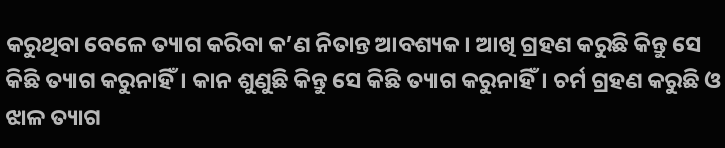କରୁଥିବା ବେଳେ ତ୍ୟାଗ କରିବା କ’ଣ ନିତାନ୍ତ ଆବଶ୍ୟକ। ଆଖି ଗ୍ରହଣ କରୁଛି କିନ୍ତୁ ସେ କିଛି ତ୍ୟାଗ କରୁନାହିଁ। କାନ ଶୁଣୁଛି କିନ୍ତୁ ସେ କିଛି ତ୍ୟାଗ କରୁନାହିଁ। ଚର୍ମ ଗ୍ରହଣ କରୁଛି ଓ ଝାଳ ତ୍ୟାଗ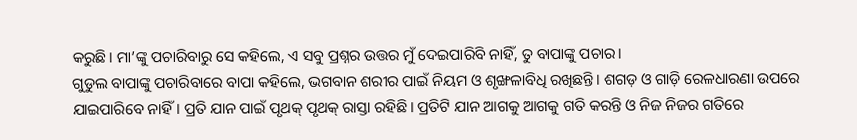କରୁଛି। ମା’ଙ୍କୁ ପଚାରିବାରୁ ସେ କହିଲେ, ଏ ସବୁ ପ୍ରଶ୍ନର ଉତ୍ତର ମୁଁ ଦେଇପାରିବି ନାହିଁ, ତୁ ବାପାଙ୍କୁ ପଚାର।
ଗୁଡୁଲ ବାପାଙ୍କୁ ପଚାରିବାରେ ବାପା କହିଲେ, ଭଗବାନ ଶରୀର ପାଇଁ ନିୟମ ଓ ଶୃଙ୍ଖଳାବିଧି ରଖିଛନ୍ତି। ଶଗଡ଼ ଓ ଗାଡ଼ି ରେଳଧାରଣା ଉପରେ ଯାଇପାରିବେ ନାହିଁ। ପ୍ରତି ଯାନ ପାଇଁ ପୃଥକ୍‌ ପୃଥକ୍‌ ରାସ୍ତା ରହିଛି। ପ୍ରତିଟି ଯାନ ଆଗକୁ ଆଗକୁ ଗତି କରନ୍ତି ଓ ନିଜ ନିଜର ଗତିରେ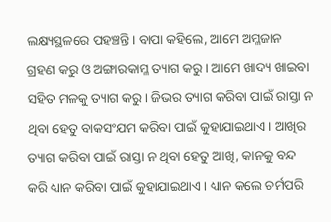ଲକ୍ଷ୍ୟସ୍ଥଳରେ ପହଞ୍ଚନ୍ତି। ବାପା କହିଲେ, ଆମେ ଅମ୍ଳଜାନ ଗ୍ରହଣ କରୁ ଓ ଅଙ୍ଗାରକାମ୍ଳ ତ୍ୟାଗ କରୁ। ଆମେ ଖାଦ୍ୟ ଖାଇବା ସହିତ ମଳକୁ ତ୍ୟାଗ କରୁ। ଜିଭର ତ୍ୟାଗ କରିବା ପାଇଁ ରାସ୍ତା ନ ଥିବା ହେତୁ ବାକସଂଯମ କରିବା ପାଇଁ କୁହାଯାଇଥାଏ। ଆଖିର ତ୍ୟାଗ କରିବା ପାଇଁ ରାସ୍ତା ନ ଥିବା ହେତୁ ଆଖି, କାନକୁ ବନ୍ଦ କରି ଧ୍ୟାନ କରିବା ପାଇଁ କୁହାଯାଇଥାଏ। ଧ୍ୟାନ କଲେ ଚର୍ମପରି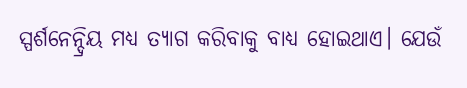ସ୍ପର୍ଶନେନ୍ଦ୍ରିୟ ମଧ୍ୟ ତ୍ୟାଗ କରିବାକୁ ବାଧ୍ୟ ହୋଇଥାଏ। ଯେଉଁ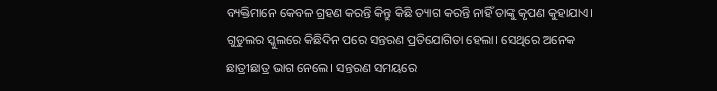ବ୍ୟକ୍ତିମାନେ କେବଳ ଗ୍ରହଣ କରନ୍ତି କିନ୍ତୁ କିଛି ତ୍ୟାଗ କରନ୍ତି ନାହିଁ ତାଙ୍କୁ କୃପଣ କୁହାଯାଏ।
ଗୁଡୁଲର ସ୍କୁଲରେ କିଛିଦିନ ପରେ ସନ୍ତରଣ ପ୍ରତିଯୋଗିତା ହେଲା। ସେଥିରେ ଅନେକ ଛାତ୍ରୀଛାତ୍ର ଭାଗ ନେଲେ। ସନ୍ତରଣ ସମୟରେ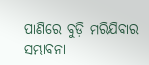ପାଣିରେ ବୁଡ଼ି ମରିଯିବାର ସମ୍ଭାବନା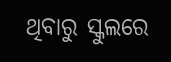ଥିବାରୁ ସ୍କୁଲରେ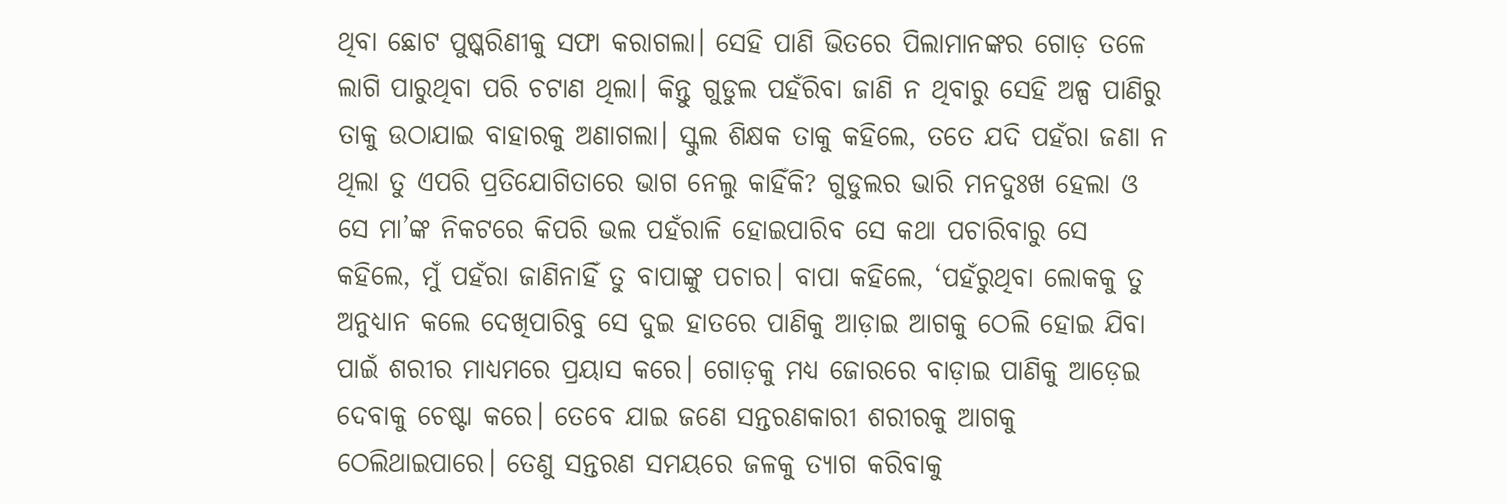ଥିବା ଛୋଟ ପୁଷ୍କରିଣୀକୁ ସଫା କରାଗଲା। ସେହି ପାଣି ଭିତରେ ପିଲାମାନଙ୍କର ଗୋଡ଼ ତଳେ ଲାଗି ପାରୁଥିବା ପରି ଚଟାଣ ଥିଲା। କିନ୍ତୁ ଗୁଡୁଲ ପହଁରିବା ଜାଣି ନ ଥିବାରୁ ସେହି ଅଳ୍ପ ପାଣିରୁ ତାକୁ ଉଠାଯାଇ ବାହାରକୁ ଅଣାଗଲା। ସ୍କୁଲ ଶିକ୍ଷକ ତାକୁ କହିଲେ, ତତେ ଯଦି ପହଁରା ଜଣା ନ ଥିଲା ତୁ ଏପରି ପ୍ରତିଯୋଗିତାରେ ଭାଗ ନେଲୁ କାହିଁକି? ଗୁଡୁଲର ଭାରି ମନଦୁଃଖ ହେଲା ଓ ସେ ମା’ଙ୍କ ନିକଟରେ କିପରି ଭଲ ପହଁରାଳି ହୋଇପାରିବ ସେ କଥା ପଚାରିବାରୁ ସେ କହିଲେ, ମୁଁ ପହଁରା ଜାଣିନାହିଁ ତୁ ବାପାଙ୍କୁ ପଚାର। ବାପା କହିଲେ, ‘ପହଁରୁଥିବା ଲୋକକୁ ତୁ ଅନୁଧ୍ୟାନ କଲେ ଦେଖିପାରିବୁ ସେ ଦୁଇ ହାତରେ ପାଣିକୁ ଆଡ଼ାଇ ଆଗକୁ ଠେଲି ହୋଇ ଯିବା ପାଇଁ ଶରୀର ମାଧ୍ୟମରେ ପ୍ରୟାସ କରେ। ଗୋଡ଼କୁ ମଧ୍ୟ ଜୋରରେ ବାଡ଼ାଇ ପାଣିକୁ ଆଡ଼େଇ ଦେବାକୁ ଚେଷ୍ଟା କରେ। ତେବେ ଯାଇ ଜଣେ ସନ୍ତରଣକାରୀ ଶରୀରକୁ ଆଗକୁ ଠେଲିଥାଇପାରେ। ତେଣୁ ସନ୍ତରଣ ସମୟରେ ଜଳକୁ ତ୍ୟାଗ କରିବାକୁ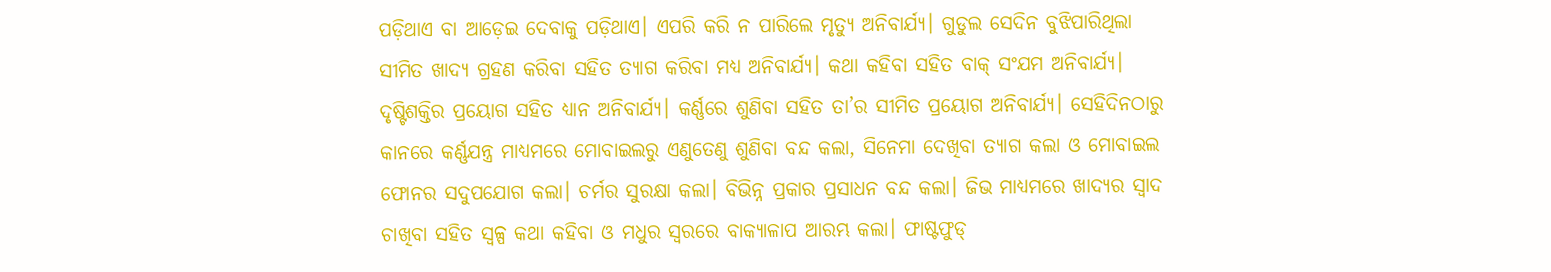ପଡ଼ିଥାଏ ବା ଆଡ଼େଇ ଦେବାକୁ ପଡ଼ିଥାଏ। ଏପରି କରି ନ ପାରିଲେ ମୃତ୍ୟୁ ଅନିବାର୍ଯ୍ୟ। ଗୁଡୁଲ ସେଦିନ ବୁଝିପାରିଥିଲା ସୀମିତ ଖାଦ୍ୟ ଗ୍ରହଣ କରିବା ସହିତ ତ୍ୟାଗ କରିବା ମଧ୍ୟ ଅନିବାର୍ଯ୍ୟ। କଥା କହିବା ସହିତ ବାକ୍‌ ସଂଯମ ଅନିବାର୍ଯ୍ୟ। ଦୃଷ୍ଟିଶକ୍ତିର ପ୍ରୟୋଗ ସହିତ ଧ୍ୟାନ ଅନିବାର୍ଯ୍ୟ। କର୍ଣ୍ଣରେ ଶୁଣିବା ସହିତ ତା’ର ସୀମିତ ପ୍ରୟୋଗ ଅନିବାର୍ଯ୍ୟ। ସେହିଦିନଠାରୁ କାନରେ କର୍ଣ୍ଣଯନ୍ତ୍ର ମାଧ୍ୟମରେ ମୋବାଇଲରୁ ଏଣୁତେଣୁ ଶୁଣିବା ବନ୍ଦ କଲା, ସିନେମା ଦେଖିବା ତ୍ୟାଗ କଲା ଓ ମୋବାଇଲ ଫୋନର ସଦୁପଯୋଗ କଲା। ଚର୍ମର ସୁରକ୍ଷା କଲା। ବିଭିନ୍ନ ପ୍ରକାର ପ୍ରସାଧନ ବନ୍ଦ କଲା। ଜିଭ ମାଧ୍ୟମରେ ଖାଦ୍ୟର ସ୍ବାଦ ଚାଖିବା ସହିତ ସ୍ବଳ୍ପ କଥା କହିବା ଓ ମଧୁର ସ୍ବରରେ ବାକ୍ୟାଳାପ ଆରମ୍ଭ କଲା। ଫାଷ୍ଟଫୁଡ୍‌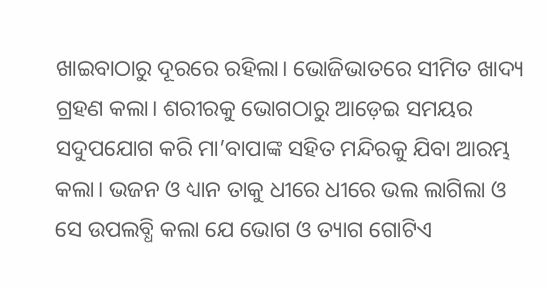ଖାଇବାଠାରୁ ଦୂରରେ ରହିଲା। ଭୋଜିଭାତରେ ସୀମିତ ଖାଦ୍ୟ ଗ୍ରହଣ କଲା। ଶରୀରକୁ ଭୋଗଠାରୁ ଆଡ଼େଇ ସମୟର ସଦୁପଯୋଗ କରି ମା’ବାପାଙ୍କ ସହିତ ମନ୍ଦିରକୁ ଯିବା ଆରମ୍ଭ କଲା। ଭଜନ ଓ ଧ୍ୟାନ ତାକୁ ଧୀରେ ଧୀରେ ଭଲ ଲାଗିଲା ଓ ସେ ଉପଲବ୍ଧି କଲା ଯେ ଭୋଗ ଓ ତ୍ୟାଗ ଗୋଟିଏ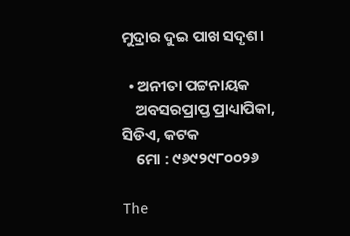ମୁଦ୍ରାର ଦୁଇ ପାଖ ସଦୃଶ।

  • ଅନୀତା ପଟ୍ଟନାୟକ
    ଅବସରପ୍ରାପ୍ତ ପ୍ରାଧ୍ୟାପିକା, ସିଡିଏ, କଟକ
    ମୋ : ୯୬୯୨୯୮୦୦୨୬

The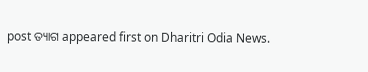post ତ୍ୟାଗ appeared first on Dharitri Odia News.